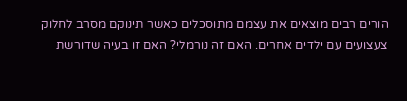הורים רבים מוצאים את עצמם מתוסכלים כאשר תינוקם מסרב לחלוק צעצועים עם ילדים אחרים. האם זה נורמלי? האם זו בעיה שדורשת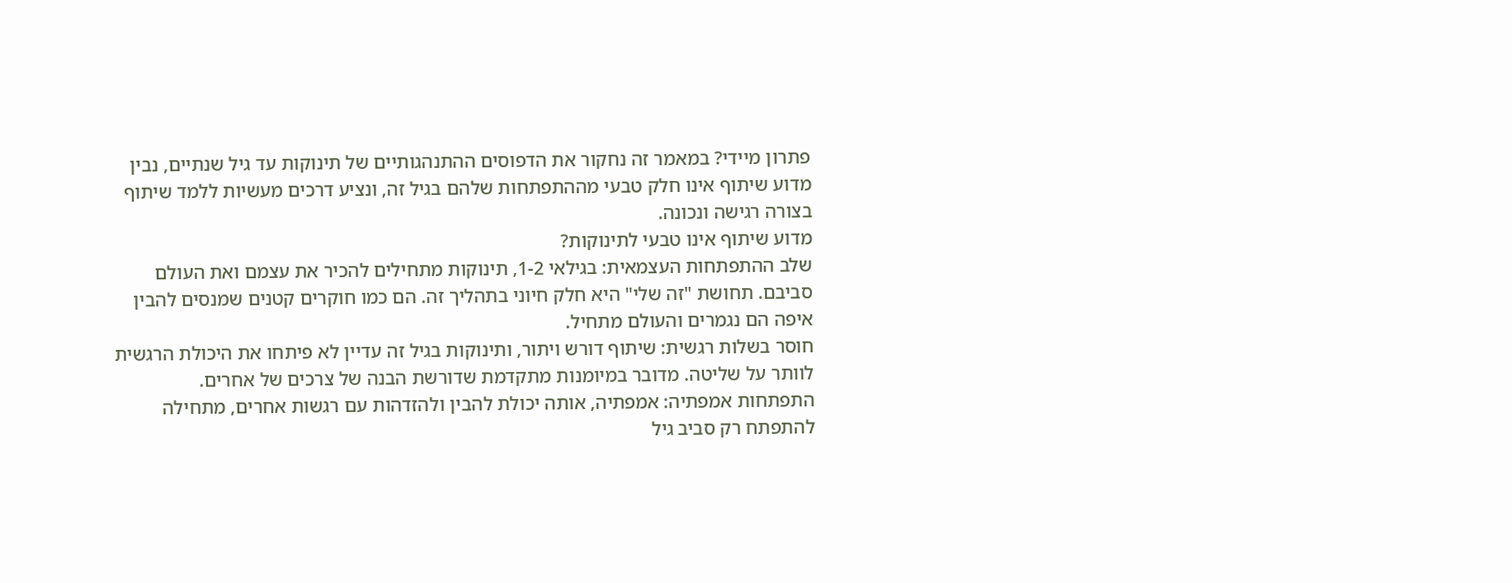פתרון מיידי? במאמר זה נחקור את הדפוסים ההתנהגותיים של תינוקות עד גיל שנתיים, נבין מדוע שיתוף אינו חלק טבעי מההתפתחות שלהם בגיל זה, ונציע דרכים מעשיות ללמד שיתוף בצורה רגישה ונכונה.
מדוע שיתוף אינו טבעי לתינוקות?
שלב ההתפתחות העצמאית: בגילאי 1-2, תינוקות מתחילים להכיר את עצמם ואת העולם סביבם. תחושת "זה שלי" היא חלק חיוני בתהליך זה. הם כמו חוקרים קטנים שמנסים להבין איפה הם נגמרים והעולם מתחיל.
חוסר בשלות רגשית: שיתוף דורש ויתור, ותינוקות בגיל זה עדיין לא פיתחו את היכולת הרגשית לוותר על שליטה. מדובר במיומנות מתקדמת שדורשת הבנה של צרכים של אחרים.
התפתחות אמפתיה: אמפתיה, אותה יכולת להבין ולהזדהות עם רגשות אחרים, מתחילה להתפתח רק סביב גיל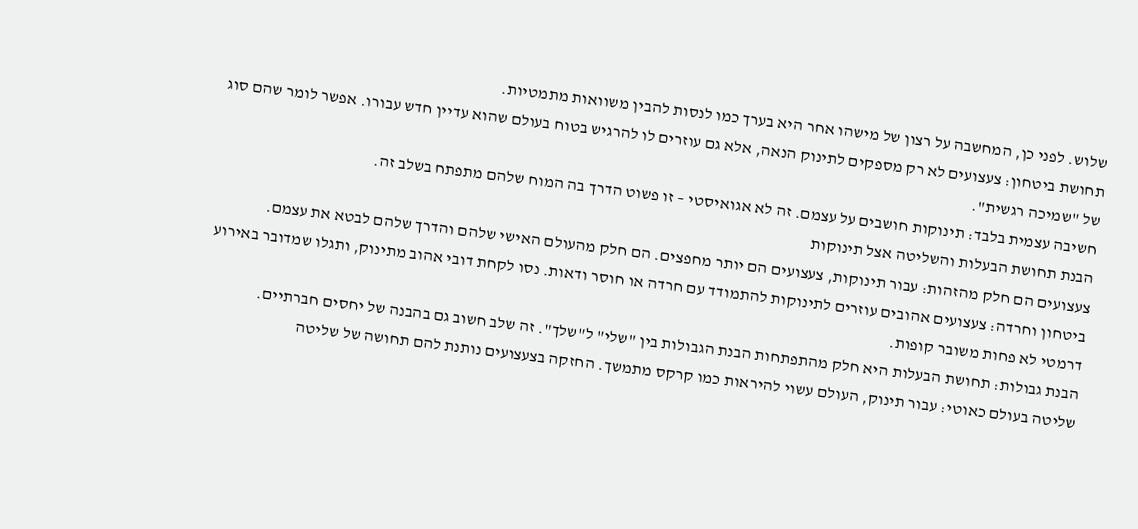שלוש. לפני כן, המחשבה על רצון של מישהו אחר היא בערך כמו לנסות להבין משוואות מתמטיות.
תחושת ביטחון: צעצועים לא רק מספקים לתינוק הנאה, אלא גם עוזרים לו להרגיש בטוח בעולם שהוא עדיין חדש עבורו. אפשר לומר שהם סוג של "שמיכה רגשית".
חשיבה עצמית בלבד: תינוקות חושבים על עצמם. זה לא אגואיסטי – זו פשוט הדרך בה המוח שלהם מתפתח בשלב זה.
הבנת תחושת הבעלות והשליטה אצל תינוקות
צעצועים הם חלק מהזהות: עבור תינוקות, צעצועים הם יותר מחפצים. הם חלק מהעולם האישי שלהם והדרך שלהם לבטא את עצמם.
ביטחון וחרדה: צעצועים אהובים עוזרים לתינוקות להתמודד עם חרדה או חוסר ודאות. נסו לקחת דובי אהוב מתינוק, ותגלו שמדובר באירוע דרמטי לא פחות משובר קופות.
הבנת גבולות: תחושת הבעלות היא חלק מהתפתחות הבנת הגבולות בין "שלי" ל"שלך". זה שלב חשוב גם בהבנה של יחסים חברתיים.
שליטה בעולם כאוטי: עבור תינוק, העולם עשוי להיראות כמו קרקס מתמשך. החזקה בצעצועים נותנת להם תחושה של שליטה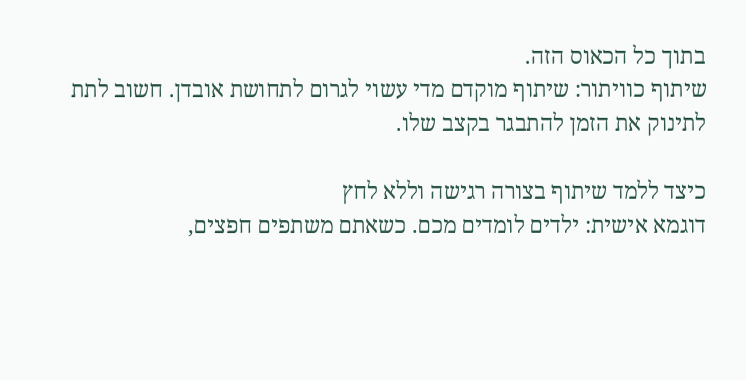בתוך כל הכאוס הזה.
שיתוף כוויתור: שיתוף מוקדם מדי עשוי לגרום לתחושת אובדן. חשוב לתת לתינוק את הזמן להתבגר בקצב שלו.

כיצד ללמד שיתוף בצורה רגישה וללא לחץ
דוגמא אישית: ילדים לומדים מכם. כשאתם משתפים חפצים,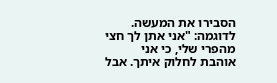הסבירו את המעשה. לדוגמה: "אני אתן לך חצי מהפרי שלי, כי אני אוהבת לחלוק איתך. אבל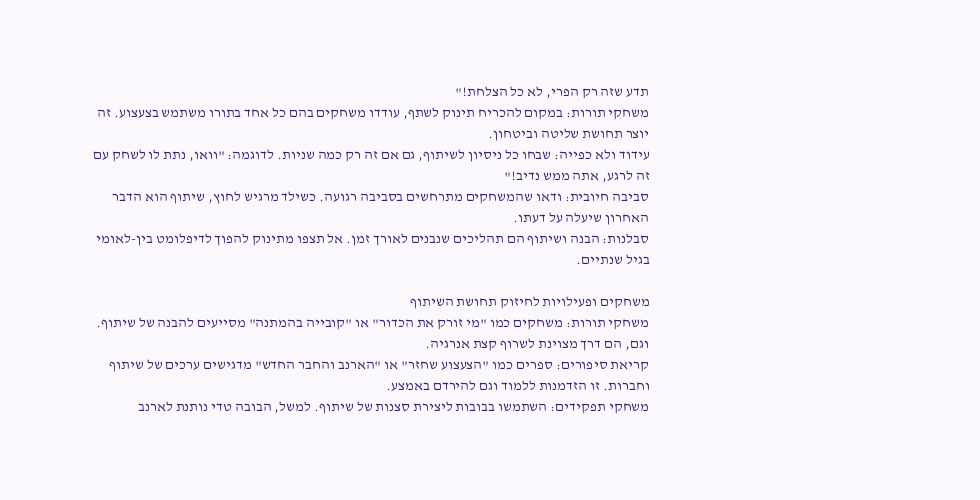תדע שזה רק הפרי, לא כל הצלחת!"
משחקי תורות: במקום להכריח תינוק לשתף, עודדו משחקים בהם כל אחד בתורו משתמש בצעצוע. זה יוצר תחושת שליטה וביטחון.
עידוד ולא כפייה: שבחו כל ניסיון לשיתוף, גם אם זה רק כמה שניות. לדוגמה: "וואו, נתת לו לשחק עם זה לרגע, אתה ממש נדיב!"
סביבה חיובית: ודאו שהמשחקים מתרחשים בסביבה רגועה. כשילד מרגיש לחוץ, שיתוף הוא הדבר האחרון שיעלה על דעתו.
סבלנות: הבנה ושיתוף הם תהליכים שנבנים לאורך זמן. אל תצפו מתינוק להפוך לדיפלומט בין-לאומי בגיל שנתיים.

משחקים ופעילויות לחיזוק תחושת השיתוף
משחקי תורות: משחקים כמו "מי זורק את הכדור" או "קובייה בהמתנה" מסייעים להבנה של שיתוף. וגם, הם דרך מצוינת לשרוף קצת אנרגיה.
קריאת סיפורים: ספרים כמו "הצעצוע שחזר" או "הארנב והחבר החדש" מדגישים ערכים של שיתוף וחברות. זו הזדמנות ללמוד וגם להירדם באמצע.
משחקי תפקידים: השתמשו בבובות ליצירת סצנות של שיתוף. למשל, הבובה טדי נותנת לארנב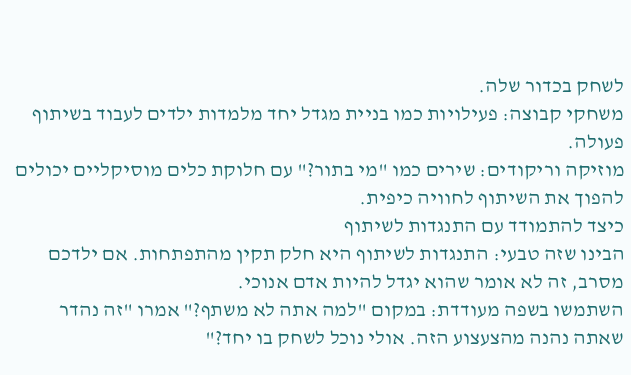לשחק בכדור שלה.
משחקי קבוצה: פעילויות כמו בניית מגדל יחד מלמדות ילדים לעבוד בשיתוף פעולה.
מוזיקה וריקודים: שירים כמו "מי בתור?" עם חלוקת כלים מוסיקליים יכולים להפוך את השיתוף לחוויה כיפית.
כיצד להתמודד עם התנגדות לשיתוף
הבינו שזה טבעי: התנגדות לשיתוף היא חלק תקין מהתפתחות. אם ילדכם מסרב, זה לא אומר שהוא יגדל להיות אדם אנוכי.
השתמשו בשפה מעודדת: במקום "למה אתה לא משתף?" אמרו "זה נהדר שאתה נהנה מהצעצוע הזה. אולי נוכל לשחק בו יחד?"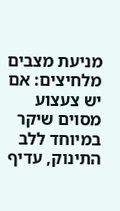מניעת מצבים מלחיצים: אם יש צעצוע מסוים שיקר במיוחד ללב התינוק, עדיף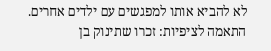לא להביא אותו למפגשים עם ילדים אחרים.
התאמה לציפיות: זכרו שתינוק בן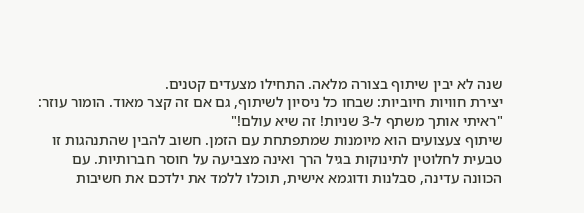שנה לא יבין שיתוף בצורה מלאה. התחילו מצעדים קטנים.
יצירת חוויות חיוביות: שבחו כל ניסיון לשיתוף, גם אם זה קצר מאוד. הומור עוזר: "ראיתי אותך משתף ל-3 שניות! זה שיא עולם!"
שיתוף צעצועים הוא מיומנות שמתפתחת עם הזמן. חשוב להבין שהתנהגות זו טבעית לחלוטין לתינוקות בגיל הרך ואינה מצביעה על חוסר חברותיות. עם הכוונה עדינה, סבלנות ודוגמא אישית, תוכלו ללמד את ילדכם את חשיבות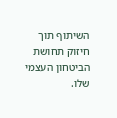השיתוף תוך חיזוק תחושת הביטחון העצמי שלו.